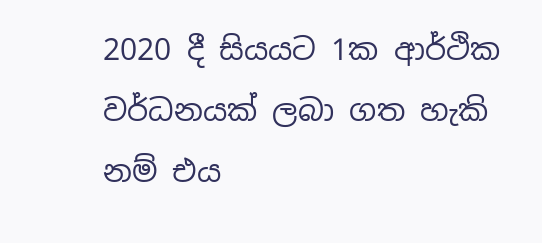2020 දී සියයට 1ක ආර්ථික වර්ධනයක් ලබා ගත හැකි නම් එය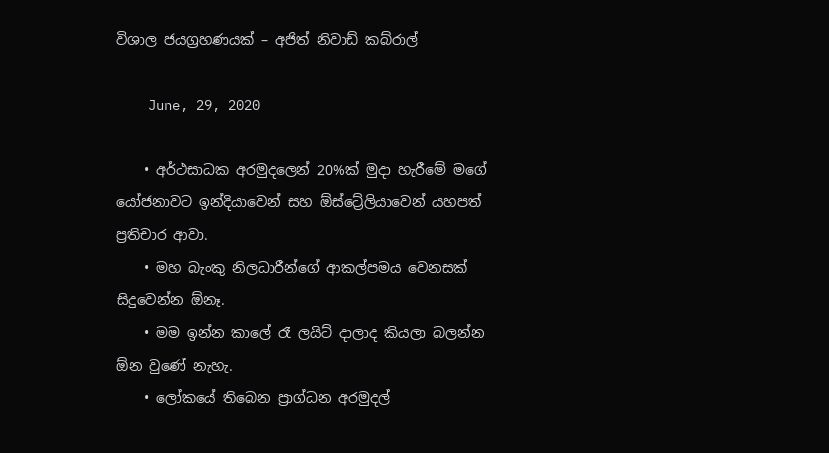විශාල ජයග්‍රහණයක් – අජිත් නිවාඩ් කබ්රාල්

    June, 29, 2020

    • අර්ථසාධක අරමුදලෙන් 20%ක් මුදා හැරීමේ මගේ යෝජනාවට ඉන්දියාවෙන් සහ ඕස්ට්‍රේලියාවෙන් යහපත් ප්‍රතිචාර ආවා.
    • මහ බැංකු නිලධාරීන්ගේ ආකල්පමය වෙනසක් සිදුවෙන්න ඕනෑ.
    • මම ඉන්න කාලේ රෑ ලයිට් දාලාද කියලා බලන්න ඕන වුණේ නැහැ.
    • ලෝකයේ තිබෙන ප්‍රාග්ධන අරමුදල්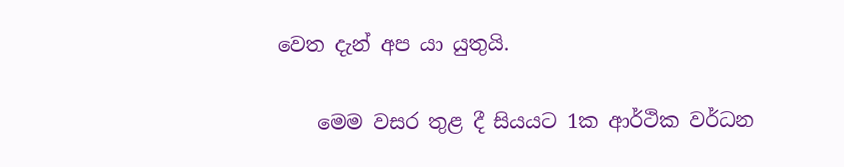වෙත දැන් අප යා යුතුයි.

    මෙම වසර තුළ දී සියයට 1ක ආර්ථික වර්ධන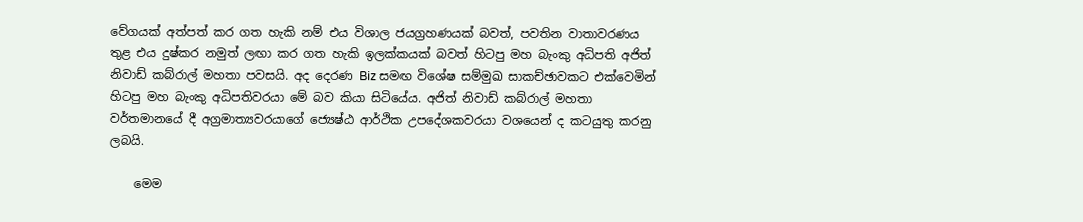වේගයක් අත්පත් කර ගත හැකි නම් එය විශාල ජයග්‍රහණයක් බවත්, පවතින වාතාවරණය තුළ එය දුෂ්කර නමුත් ලඟා කර ගත හැකි ඉලක්කයක් බවත් හිටපු මහ බැංකු අධිපති අජිත් නිවාඩ් කබ්රාල් මහතා පවසයි. අද දෙරණ Biz සමඟ විශේෂ සම්මුඛ සාකච්ඡාවකට එක්වෙමින් හිටපු මහ බැංකු අධිපතිවරයා මේ බව කියා සිටියේය. අජිත් නිවාඩ් කබ්රාල් මහතා වර්තමානයේ දී අග්‍රමාත්‍යවරයාගේ ජ්‍යෙෂ්ඨ ආර්ථික උපදේශකවරයා වශයෙන් ද කටයුතු කරනු ලබයි.

    මෙම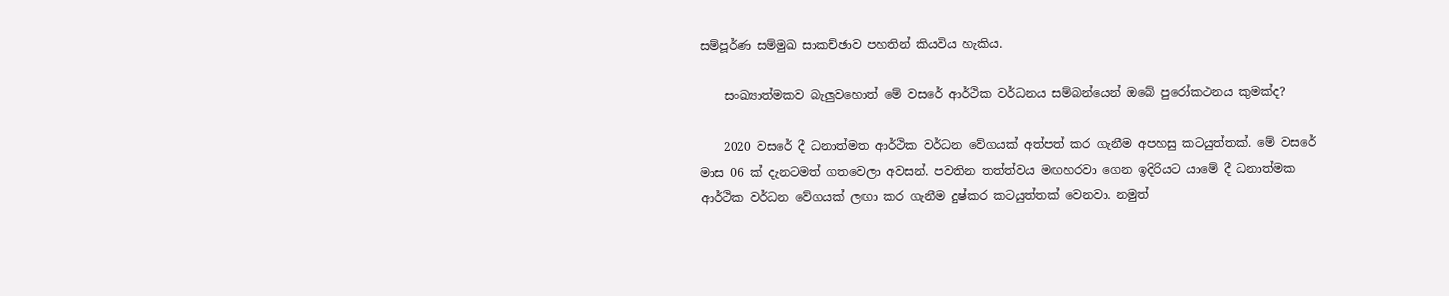සම්පූර්ණ සම්මුඛ සාකච්ඡාව පහතින් කියවිය හැකිය.

    සංඛ්‍යාත්මකව බැලුවහොත් මේ වසරේ ආර්ථික වර්ධනය සම්බන්යෙන් ඔබේ පුරෝකථනය කුමක්ද?

    2020 වසරේ දී ධනාත්මත ආර්ථික වර්ධන වේගයක් අත්පත් කර ගැනීම අපහසු කටයුත්තක්. මේ වසරේ මාස 06 ක් දැනටමත් ගතවෙලා අවසන්. පවතින තත්ත්වය මඟහරවා ගෙන ඉදිරියට යාමේ දී ධනාත්මක ආර්ථික වර්ධන වේගයක් ලඟා කර ගැනීම දුෂ්කර කටයුත්තක් වෙනවා. නමුත්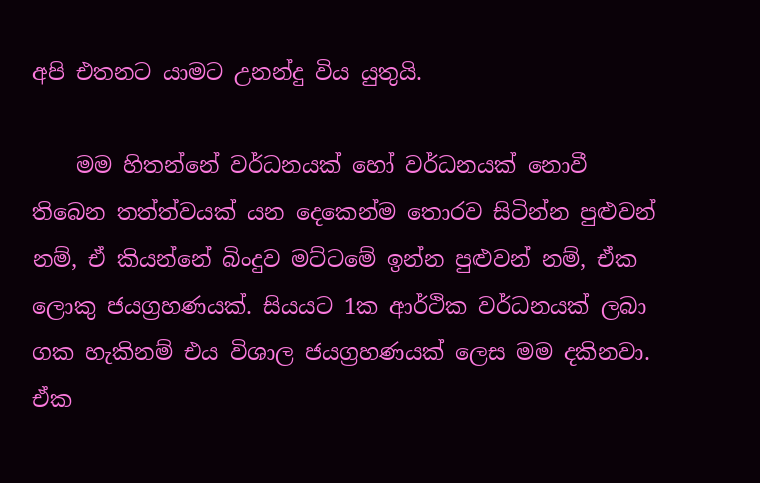අපි එතනට යාමට උනන්දු විය යුතුයි.

    මම හිතන්නේ වර්ධනයක් හෝ වර්ධනයක් නොවී තිබෙන තත්ත්වයක් යන දෙකෙන්ම තොරව සිටින්න පුළුවන් නම්, ඒ කියන්නේ බිංදුව මට්ටමේ ඉන්න පුළුවන් නම්, ඒක ලොකු ජයග්‍රහණයක්. සියයට 1ක ආර්ථික වර්ධනයක් ලබා ගක හැකිනම් එය විශාල ජයග්‍රහණයක් ලෙස මම දකිනවා. ඒක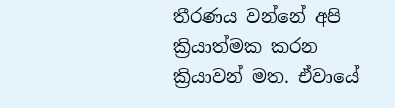තීරණය වන්නේ අපි ක්‍රියාත්මක කරන ක්‍රියාවන් මත. ඒවායේ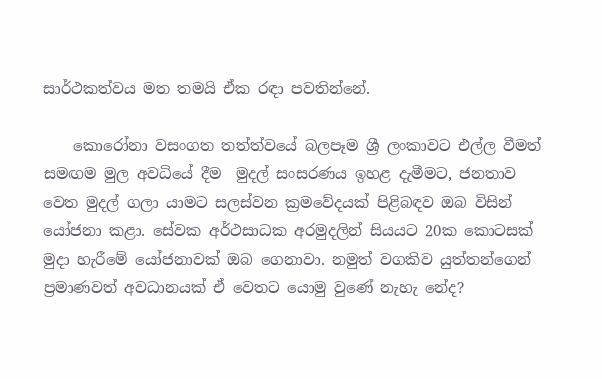සාර්ථකත්වය මත තමයි ඒක රඳා පවතින්නේ.

    කොරෝනා වසංගත තත්ත්වයේ බලපෑම ශ්‍රී ලංකාවට එල්ල වීමත් සමඟම මුල අවධියේ දීම  මුදල් සංසරණය ඉහළ දැමීමට, ජනතාව වෙත මුදල් ගලා යාමට සලස්වන ක්‍රමවේදයක් පිළිබඳව ඔබ විසින් යෝජනා කළා. සේවක අර්ථසාධක අරමුදලින් සියයට 20ක කොටසක් මුදා හැරීමේ යෝජනාවක් ඔබ ගෙනාවා. නමුත් වගකිව යුත්තන්ගෙන් ප්‍රමාණවත් අවධානයක් ඒ වෙතට යොමු වුණේ නැහැ නේද?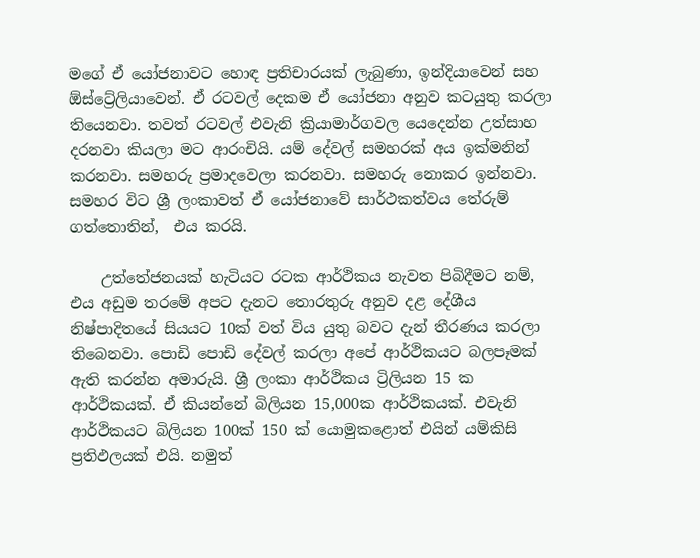මගේ ඒ යෝජනාවට හොඳ ප්‍රතිචාරයක් ලැබුණා, ඉන්දියාවෙන් සහ ඕස්ට්‍රේලියාවෙන්. ඒ රටවල් දෙකම ඒ යෝජනා අනුව කටයුතු කරලා තියෙනවා. තවත් රටවල් එවැනි ක්‍රියාමාර්ගවල යෙදෙන්න උත්සාහ දරනවා කියලා මට ආරංචියි. යම් දේවල් සමහරක් අය ඉක්මනින් කරනවා. සමහරු ප්‍රමාදවෙලා කරනවා. සමහරු නොකර ඉන්නවා. සමහර විට ශ්‍රී ලංකාවත් ඒ යෝජනාවේ සාර්ථකත්වය තේරුම් ගත්තොතින්,  එය කරයි.

    උත්තේජනයක් හැටියට රටක ආර්ථිකය නැවත පිබිදීමට නම්, එය අඩුම තරමේ අපට දැනට තොරතුරු අනුව දළ දේශීය නිෂ්පාදිතයේ සියයට 10ක් වත් විය යුතු බවට දැන් තීරණය කරලා තිබෙනවා. පොඩි පොඩි දේවල් කරලා අපේ ආර්ථිකයට බලපෑමක් ඇති කරන්න අමාරුයි. ශ්‍රී ලංකා ආර්ථිකය ට්‍රිලියන 15 ක ආර්ථිකයක්. ඒ කියන්නේ බිලියන 15,000ක ආර්ථිකයක්. එවැනි ආර්ථිකයට බිලියන 100ක් 150 ක් යොමුකළොත් එයින් යම්කිසි ප්‍රතිඵලයක් එයි. නමුත්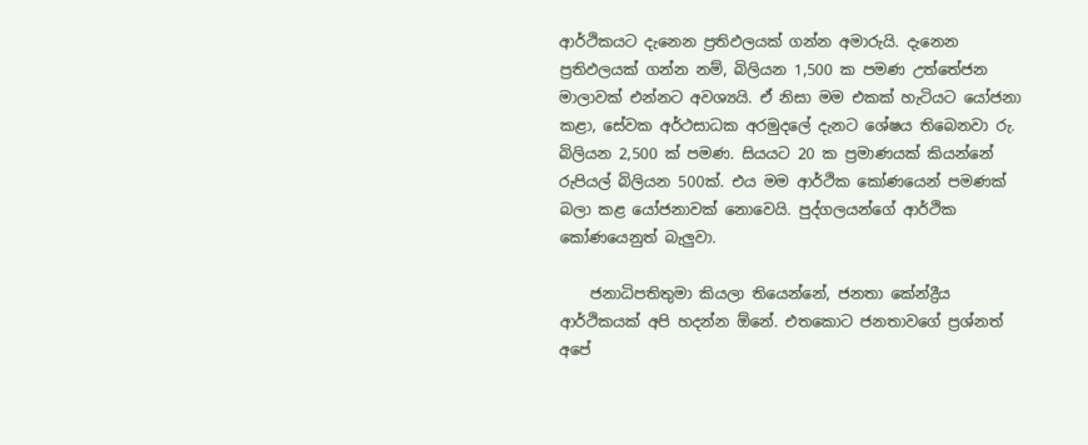ආර්ථිකයට දැනෙන ප්‍රතිඵලයක් ගන්න අමාරුයි. දැනෙන ප්‍රතිඵලයක් ගන්න නම්, බිලියන 1,500 ක පමණ උත්තේජන මාලාවක් එන්නට අවශ්‍යයි. ඒ නිසා මම එකක් හැටියට යෝජනා කළා, සේවක අර්ථසාධක අරමුදලේ දැනට ශේෂය තිබෙනවා රු. බිලියන 2,500 ක් පමණ. සියයට 20 ක ප්‍රමාණයක් කියන්නේ රුපියල් බිලියන 500ක්. එය මම ආර්ථික කෝණයෙන් පමණක් බලා කළ යෝජනාවක් නොවෙයි. පුද්ගලයන්ගේ ආර්ථික කෝණයෙනුත් බැලුවා.

    ජනාධිපතිතුමා කියලා තියෙන්නේ, ජනතා කේන්ද්‍රීය ආර්ථිකයක් අපි හදන්න ඕනේ. එතකොට ජනතාවගේ ප්‍රශ්නත් අපේ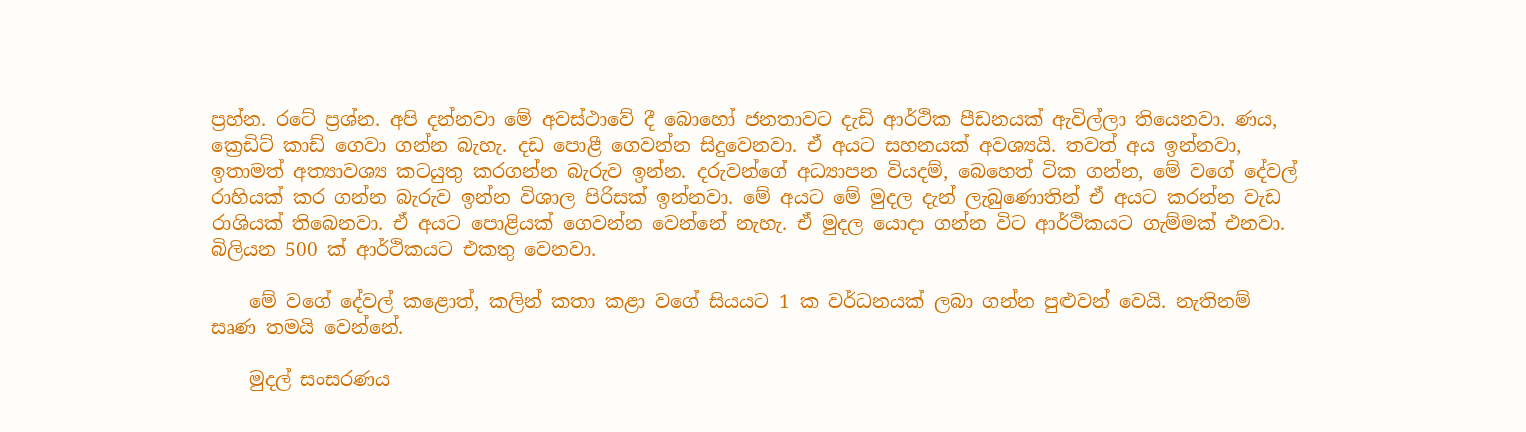ප්‍රහ්න. රටේ ප්‍රශ්න. අපි දන්නවා මේ අවස්ථාවේ දී බොහෝ ජනතාවට දැඩි ආර්ථික පීඩනයක් ඇවිල්ලා තියෙනවා. ණය, ක්‍රෙඩිට් කාඩ් ගෙවා ගන්න බැහැ. දඩ පොළී ගෙවන්න සිදුවෙනවා. ඒ අයට සහනයක් අවශ්‍යයි. තවත් අය ඉන්නවා, ඉතාමත් අත්‍යාවශ්‍ය කටයුතු කරගන්න බැරුව ඉන්න. දරුවන්ගේ අධ්‍යාපන වියදම්, බෙහෙත් ටික ගන්න, මේ වගේ දේවල් රාහියක් කර ගන්න බැරුව ඉන්න විශාල පිරිසක් ඉන්නවා. මේ අයට මේ මුදල දැන් ලැබුණොතින් ඒ අයට කරන්න වැඩ රාශියක් තිබෙනවා. ඒ අයට පොළියක් ගෙවන්න වෙන්නේ නැහැ. ඒ මුදල යොදා ගන්න විට ආර්ථිකයට ගැම්මක් එනවා. බිලියන 500 ක් ආර්ථිකයට එකතු වෙනවා.

    මේ වගේ දේවල් කළොත්, කලින් කතා කළා වගේ සියයට 1 ක වර්ධනයක් ලබා ගන්න පුළුවන් වෙයි. නැතිනම් සෘණ තමයි වෙන්නේ.

    මුදල් සංසරණය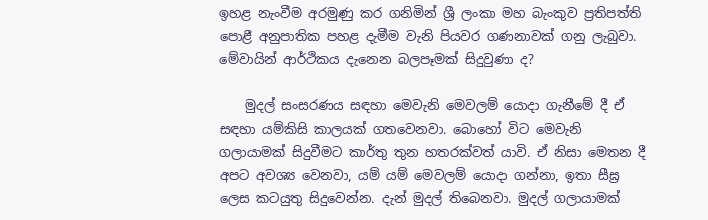ඉහළ නැංවීම අරමුණු කර ගනිමින් ශ්‍රී ලංකා මහ බැංකුව ප්‍රතිපත්ති පොළී අනුපාතික පහළ දැමීම වැනි පියවර ගණනාවක් ගනු ලැබුවා. මේවායින් ආර්ථිකය දැනෙන බලපෑමක් සිදුවුණා ද?

    මුදල් සංසරණය සඳහා මෙවැනි මෙවලම් යොදා ගැනීමේ දී ඒ සඳහා යම්කිසි කාලයක් ගතවෙනවා. බොහෝ විට මෙවැනි ගලායාමක් සිදුවීමට කාර්තු තුන හතරක්වත් යාවි. ඒ නිසා මෙතන දී අපට අවශ්‍ය වෙනවා, යම් යම් මෙවලම් යොදා ගන්නා, ඉතා සීඝ්‍ර ලෙස කටයුතු සිදුවෙන්න. දැන් මුදල් තිබෙනවා. මුදල් ගලායාමක්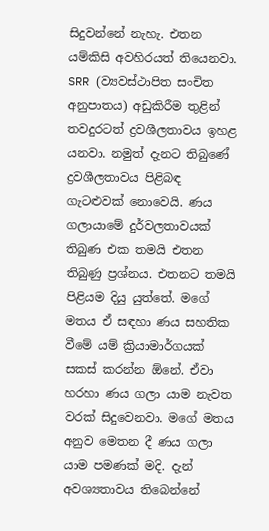සිදුවන්නේ නැහැ. එතන යම්කිසි අවහිරයත් තියෙනවා. SRR (ව්‍යවස්ථාපිත සංචිත අනුපාතය) අඩුකිරීම තුළින් තවදුරටත් ද්‍රවශීලතාවය ඉහළ යනවා. නමුත් දැනට තිබුණේ ද්‍රවශීලතාවය පිළිබඳ ගැටළුවක් නොවෙයි. ණය ගලායාමේ දුර්වලතාවයක් තිබුණ එක තමයි එතන තිබුණු ප්‍රශ්නය. එතනට තමයි පිළියම දියු යුත්තේ. මගේ මතය ඒ සඳහා ණය සහතික වීමේ යම් ක්‍රියාමාර්ගයක් සකස් කරන්න ඕනේ. ඒවා හරහා ණය ගලා යාම නැවත වරක් සිදුවෙනවා. මගේ මතය අනුව මෙතන දී ණය ගලා යාම පමණක් මදි. දැන් අවශ්‍යතාවය තිබෙන්නේ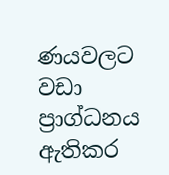ණයවලට වඩා ප්‍රාග්ධනය ඇතිකර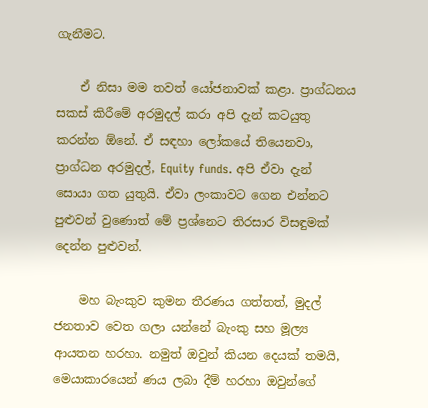ගැනීමට.

    ඒ නිසා මම තවත් යෝජනාවක් කළා. ප්‍රාග්ධනය සකස් කිරීමේ අරමුදල් කරා අපි දැන් කටයුතු කරන්න ඕනේ. ඒ සඳහා ලෝකයේ තියෙනවා, ප්‍රාග්ධන අරමුදල්, Equity funds. අපි ඒවා දැන් සොයා ගත යුතුයි. ඒවා ලංකාවට ගෙන එන්නට පුළුවන් වුණොත් මේ ප්‍රශ්නෙට තිරසාර විසඳුමක් දෙන්න පුළුවන්.

    මහ බැංකුව කුමන තීරණය ගත්තත්, මුදල් ජනතාව වෙත ගලා යන්නේ බැංකු සහ මූල්‍ය ආයතන හරහා. නමුත් ඔවුන් කියන දෙයක් තමයි, මෙයාකාරයෙන් ණය ලබා දීම් හරහා ඔවුන්ගේ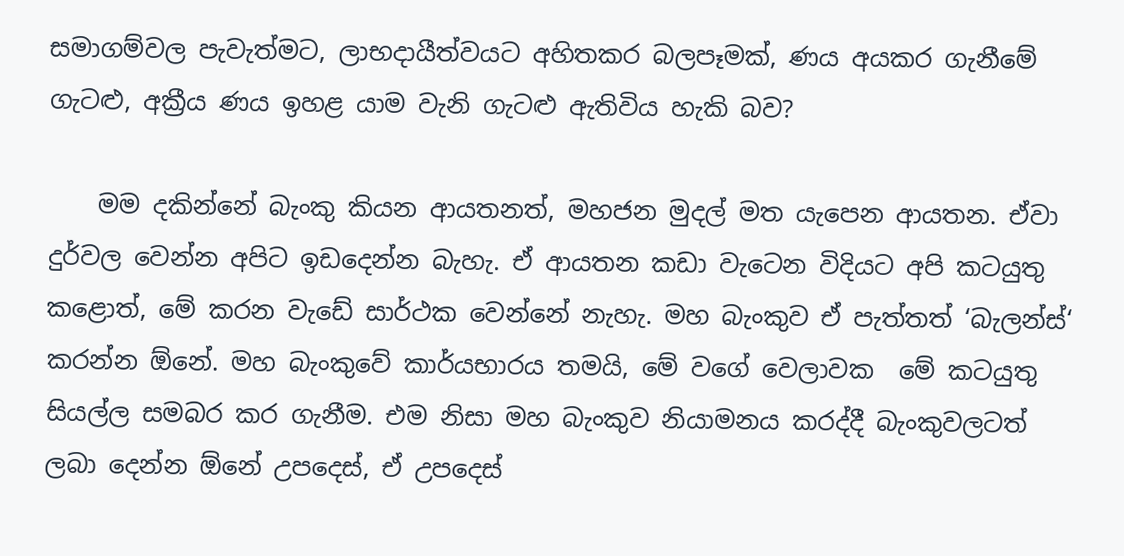සමාගම්වල පැවැත්මට, ලාභදායීත්වයට අහිතකර බලපෑමක්, ණය අයකර ගැනීමේ ගැටළු, අක්‍රීය ණය ඉහළ යාම වැනි ගැටළු ඇතිවිය හැකි බව?

    මම දකින්නේ බැංකු කියන ආයතනත්, මහජන මුදල් මත යැපෙන ආයතන. ඒවා දුර්වල වෙන්න අපිට ඉඩදෙන්න බැහැ. ඒ ආයතන කඩා වැටෙන විදියට අපි කටයුතු කළොත්, මේ කරන වැඩේ සාර්ථක වෙන්නේ නැහැ. මහ බැංකුව ඒ පැත්තත් ‘බැලන්ස්‘ කරන්න ඕනේ. මහ බැංකුවේ කාර්යභාරය තමයි, මේ වගේ වෙලාවක  මේ කටයුතු සියල්ල සමබර කර ගැනීම. එම නිසා මහ බැංකුව නියාමනය කරද්දී බැංකුවලටත් ලබා දෙන්න ඕනේ උපදෙස්, ඒ උපදෙස්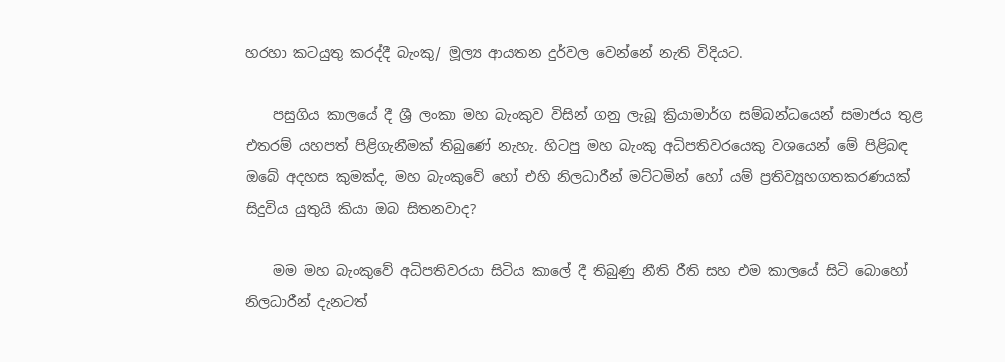හරහා කටයුතු කරද්දී බැංකු/ මූල්‍ය ආයතන දුර්වල වෙන්නේ නැති විදියට.

    පසුගිය කාලයේ දී ශ්‍රී ලංකා මහ බැංකුව විසින් ගනු ලැබූ ක්‍රියාමාර්ග සම්බන්ධයෙන් සමාජය තුළ එතරම් යහපත් පිළිගැනීමක් තිබුණේ නැහැ. හිටපු මහ බැංකු අධිපතිවරයෙකු වශයෙන් මේ පිළිබඳ ඔබේ අදහස කුමක්ද, මහ බැංකුවේ හෝ එහි නිලධාරීන් මට්ටමින් හෝ යම් ප්‍රතිව්‍යූහගතකරණයක් සිදුවිය යුතුයි කියා ඔබ සිතනවාද?

    මම මහ බැංකුවේ අධිපතිවරයා සිටිය කාලේ දී තිබුණු නීති රීති සහ එම කාලයේ සිටි බොහෝ නිලධාරීන් දැනටත්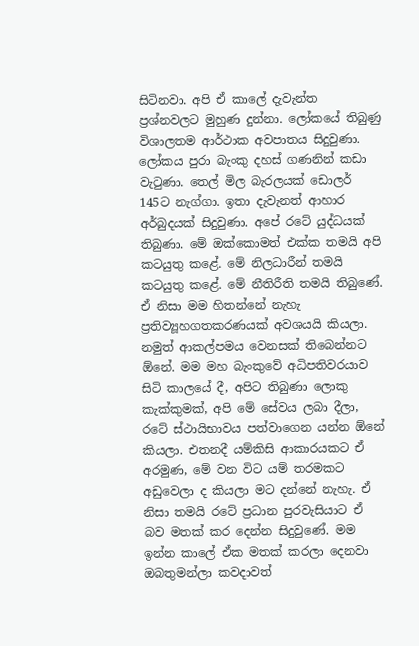සිටිනවා. අපි ඒ කාලේ දැවැන්ත ප්‍රශ්නවලට මුහුණ දුන්නා. ලෝකයේ තිබුණු විශාලතම ආර්ථාක අවපාතය සිදුවුණා. ලෝකය පුරා බැංකු දහස් ගණනින් කඩා වැටුණා. තෙල් මිල බැරලයක් ඩොලර් 145ට නැග්ගා. ඉතා දැවැනත් ආහාර අර්බුදයක් සිදුවුණා. අපේ රටේ යුද්ධයක් තිබුණා. මේ ඔක්කොමත් එක්ක තමයි අපි කටයුතු කළේ. මේ නිලධාරීන් තමයි කටයුතු කළේ. මේ නීතිරීති තමයි තිබුණේ. ඒ නිසා මම හිතන්නේ නැහැ ප්‍රතිව්‍යූහගතකරණයක් අවශයයි කියලා. නමුත් ආකල්පමය වෙනසක් තිබෙන්නට ඕනේ. මම මහ බැංකුවේ අධිපතිවරයාව සිටි කාලයේ දී, අපිට තිබුණා ලොකු කැක්කුමක්, අපි මේ සේවය ලබා දීලා, රටේ ස්ථායිභාවය පත්වාගෙන යන්න ඕනේ කියලා. එතනදී යම්කිසි ආකාරයකට ඒ අරමුණ, මේ වන විට යම් තරමකට අඩුවෙලා ද කියලා මට දන්නේ නැහැ. ඒ නිසා තමයි රටේ ප්‍රධාන පුරවැසියාට ඒ බව මතක් කර දෙන්න සිදුවුණේ. මම ඉන්න කාලේ ඒක මතක් කරලා දෙනවා ඔබතුමන්ලා කවදාවත්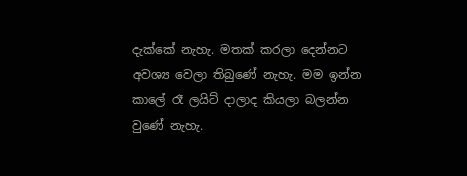දැක්කේ නැහැ. මතක් කරලා දෙන්නට අවශ්‍ය වෙලා තිබුණේ නැහැ. මම ඉන්න කාලේ රෑ ලයිට් දාලාද කියලා බලන්න වුණේ නැහැ.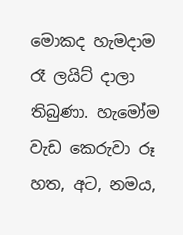මොකද හැමදාම රෑ ලයිට් දාලා තිබුණා. හැමෝම වැඩ කෙරුවා රූ හත, අට, නමය,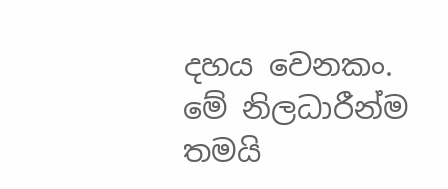දහය වෙනකං. මේ නිලධාරීන්ම තමයි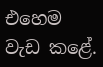එහෙම වැඩ කළේ.